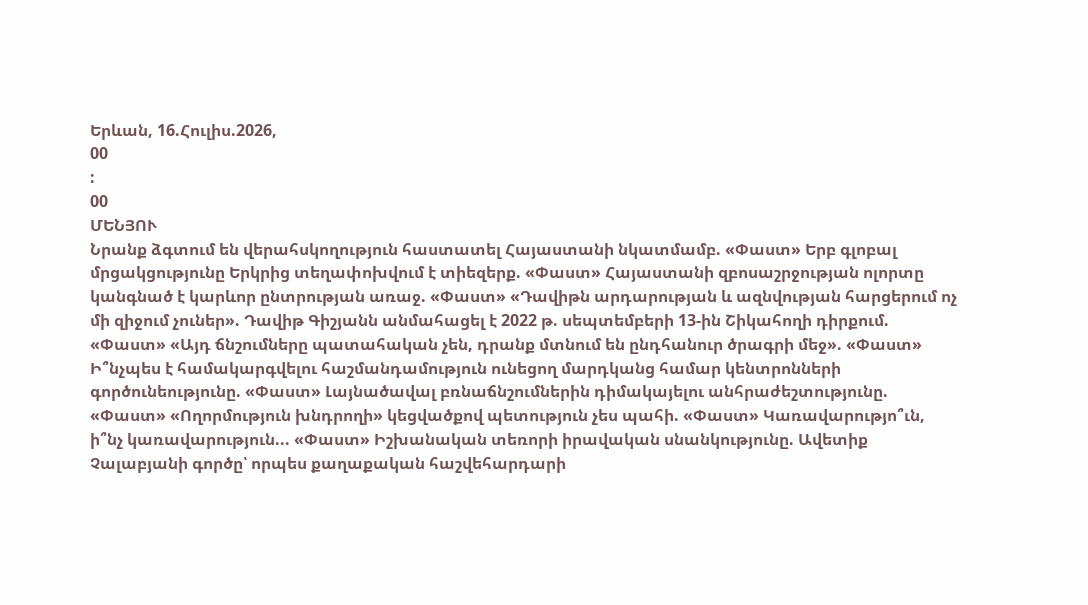Երևան, 16.Հուլիս.2026,
00
:
00
ՄԵՆՅՈՒ
Նրանք ձգտում են վերահսկողություն հաստատել Հայաստանի նկատմամբ. «Փաստ» Երբ գլոբալ մրցակցությունը Երկրից տեղափոխվում է տիեզերք. «Փաստ» Հայաստանի զբոսաշրջության ոլորտը կանգնած է կարևոր ընտրության առաջ. «Փաստ» «Դավիթն արդարության և ազնվության հարցերում ոչ մի զիջում չուներ». Դավիթ Գիշյանն անմահացել է 2022 թ. սեպտեմբերի 13-ին Շիկահողի դիրքում. «Փաստ» «Այդ ճնշումները պատահական չեն, դրանք մտնում են ընդհանուր ծրագրի մեջ». «Փաստ» Ի՞նչպես է համակարգվելու հաշմանդամություն ունեցող մարդկանց համար կենտրոնների գործունեությունը. «Փաստ» Լայնածավալ բռնաճնշումներին դիմակայելու անհրաժեշտությունը. «Փաստ» «Ողորմություն խնդրողի» կեցվածքով պետություն չես պահի. «Փաստ» Կառավարությո՞ւն, ի՞նչ կառավարություն... «Փաստ» Իշխանական տեռորի իրավական սնանկությունը. Ավետիք Չալաբյանի գործը՝ որպես քաղաքական հաշվեհարդարի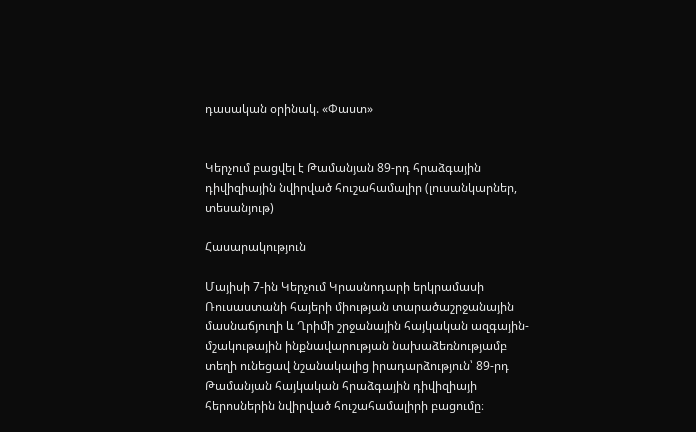դասական օրինակ. «Փաստ»


Կերչում բացվել է Թամանյան 89-րդ հրաձգային դիվիզիային նվիրված հուշահամալիր (լուսանկարներ, տեսանյութ)

Հասարակություն

Մայիսի 7-ին Կերչում Կրասնոդարի երկրամասի Ռուսաստանի հայերի միության տարածաշրջանային մասնաճյուղի և Ղրիմի շրջանային հայկական ազգային-մշակութային ինքնավարության նախաձեռնությամբ տեղի ունեցավ նշանակալից իրադարձություն՝ 89-րդ Թամանյան հայկական հրաձգային դիվիզիայի հերոսներին նվիրված հուշահամալիրի բացումը։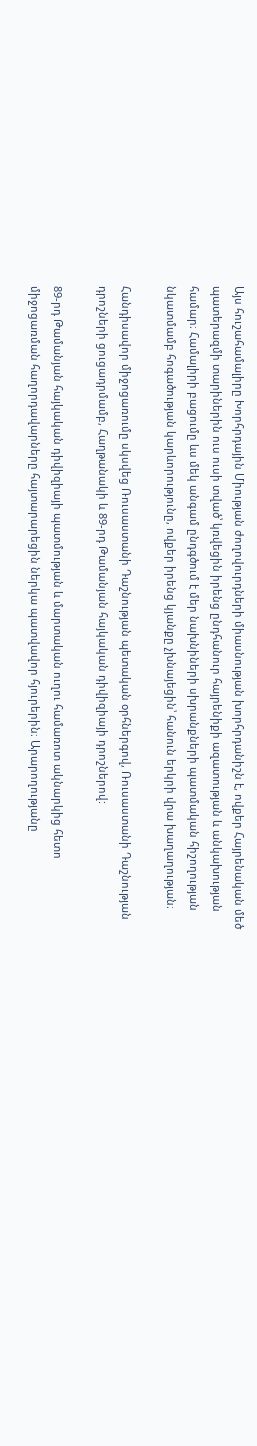Այս հուշահամալիրը Խորհրդային Միության ժողովուրդների միասնության խորհրդանիշն է, ովքեր Հայրենական մեծ պատերազմի տարիներին ուս ուսի տված՝ կռվեցին իրենց ընդհանուր հայրենիքի ազատության և անկախության համար։ Համալիրի բացումը ևս մեկ անգամ ընդգծում է մեր նախնիների սխրանքների պատմական հիշողության նկատմամբ հոգածության կարևորությունը, ովքեր իրենց կյանքը չխնայեցին՝ հանուն երկրի վրա խաղաղության։

Հանդիսավոր միջոցառումը սկսվեց Ռուսաստանի Դաշնության պետական օրհներգով, Ռուսաստանի Դաշնության դրոշների ցուցադրմամբ, Հաղթանակի և 89-րդ Թամանյան հայկական դիվիզիայի դրոշներով:

89-րդ Թամանյան հայկական դիվիզիայի պատմության և մարտական ուղու համառոտ ակնարկից հետո միջոցառման հաղորդավարները հայտարարեցին ներկա պատվավոր հյուրերին։ Արարողությանը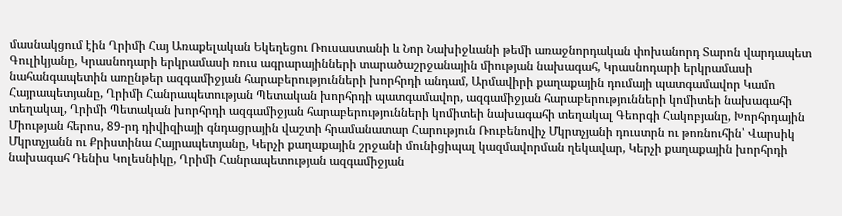մասնակցում էին Ղրիմի Հայ Առաքելական Եկեղեցու Ռուսաստանի և Նոր Նախիջևանի թեմի առաջնորդական փոխանորդ Տարոն վարդապետ Գուլիկյանը, Կրասնոդարի երկրամասի ռուս ագրարայինների տարածաշրջանային միության նախագահ, Կրասնոդարի երկրամասի նահանգապետին առընթեր ազգամիջյան հարաբերությունների խորհրդի անդամ, Արմավիրի քաղաքային դումայի պատգամավոր Կամո Հայրապետյանը, Ղրիմի Հանրապետության Պետական խորհրդի պատգամավոր, ազգամիջյան հարաբերությունների կոմիտեի նախագահի տեղակալ, Ղրիմի Պետական խորհրդի ազգամիջյան հարաբերությունների կոմիտեի նախագահի տեղակալ Գեորգի Հակոբյանը, Խորհրդային Միության հերոս, 89-րդ դիվիզիայի գնդացրային վաշտի հրամանատար Հարություն Ռուբենովիչ Մկրտչյանի դուստրն ու թոռնուհին՝ Վարսիկ Մկրտչյանն ու Քրիստինա Հայրապետյանը, Կերչի քաղաքային շրջանի մունիցիպալ կազմավորման ղեկավար, Կերչի քաղաքային խորհրդի նախագահ Դենիս Կոլեսնիկը, Ղրիմի Հանրապետության ազգամիջյան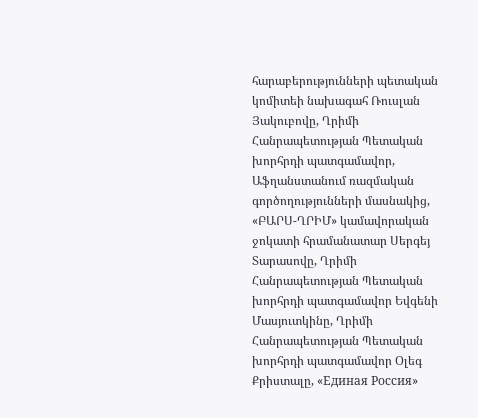հարաբերությունների պետական կոմիտեի նախագահ Ռուսլան Յակուբովը, Ղրիմի Հանրապետության Պետական խորհրդի պատգամավոր, Աֆղանստանում ռազմական գործողությունների մասնակից, «ԲԱՐՍ-ՂՐԻՄ» կամավորական ջոկատի հրամանատար Սերգեյ Տարասովը, Ղրիմի Հանրապետության Պետական խորհրդի պատգամավոր Եվգենի Մասյուտկինը, Ղրիմի Հանրապետության Պետական խորհրդի պատգամավոր Օլեգ Քրիստալը, «Единая Россия»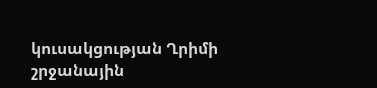կուսակցության Ղրիմի շրջանային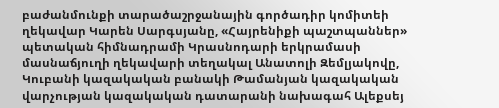բաժանմունքի տարածաշրջանային գործադիր կոմիտեի ղեկավար Կարեն Սարգսյանը, «Հայրենիքի պաշտպաններ» պետական հիմնադրամի Կրասնոդարի երկրամասի մասնաճյուղի ղեկավարի տեղակալ Անատոլի Զեմլյակովը, Կուբանի կազակական բանակի Թամանյան կազակական վարչության կազակական դատարանի նախագահ Ալեքսեյ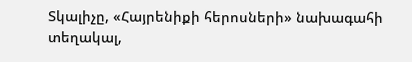Տկալիչը, «Հայրենիքի հերոսների» նախագահի տեղակալ,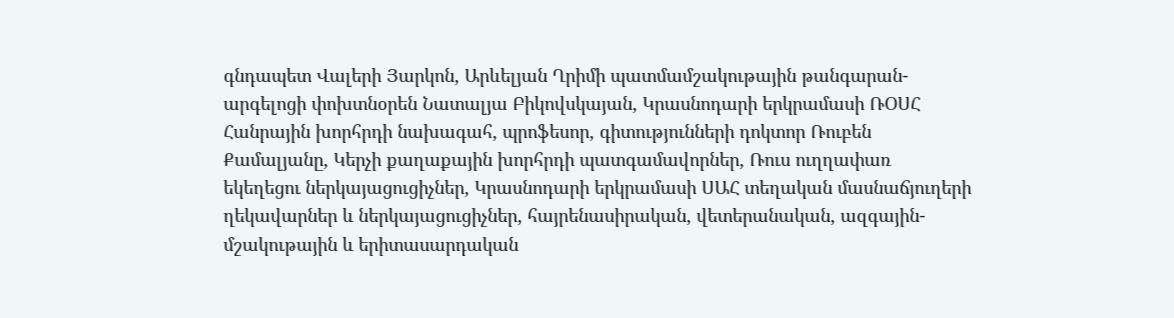գնդապետ Վալերի Յարկոն, Արևելյան Ղրիմի պատմամշակութային թանգարան-արգելոցի փոխտնօրեն Նատալյա Բիկովսկայան, Կրասնոդարի երկրամասի ՌՕՍՀ Հանրային խորհրդի նախագահ, պրոֆեսոր, գիտությունների դոկտոր Ռուբեն Քամալյանը, Կերչի քաղաքային խորհրդի պատգամավորներ, Ռուս ուղղափառ եկեղեցու ներկայացուցիչներ, Կրասնոդարի երկրամասի ՍԱՀ տեղական մասնաճյուղերի ղեկավարներ և ներկայացուցիչներ, հայրենասիրական, վետերանական, ազգային-մշակութային և երիտասարդական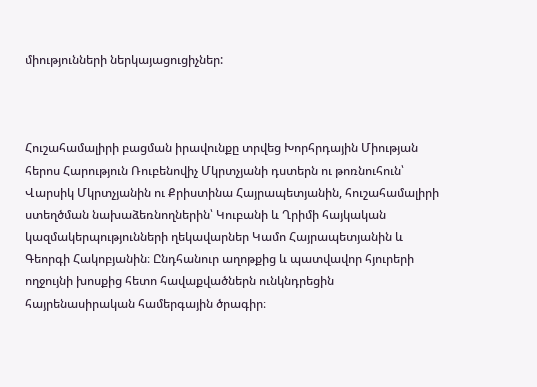միությունների ներկայացուցիչներ:



Հուշահամալիրի բացման իրավունքը տրվեց Խորհրդային Միության հերոս Հարություն Ռուբենովիչ Մկրտչյանի դստերն ու թոռնուհուն՝ Վարսիկ Մկրտչյանին ու Քրիստինա Հայրապետյանին, հուշահամալիրի ստեղծման նախաձեռնողներին՝ Կուբանի և Ղրիմի հայկական կազմակերպությունների ղեկավարներ Կամո Հայրապետյանին և Գեորգի Հակոբյանին։ Ընդհանուր աղոթքից և պատվավոր հյուրերի ողջույնի խոսքից հետո հավաքվածներն ունկնդրեցին հայրենասիրական համերգային ծրագիր։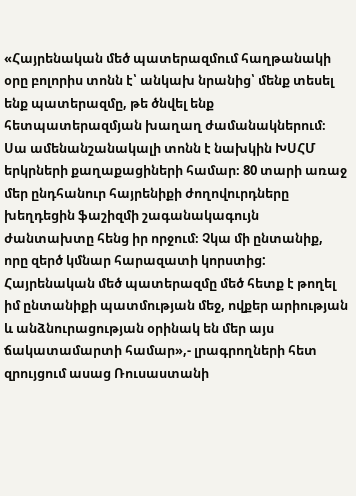«Հայրենական մեծ պատերազմում հաղթանակի օրը բոլորիս տոնն է՝ անկախ նրանից՝ մենք տեսել ենք պատերազմը, թե ծնվել ենք հետպատերազմյան խաղաղ ժամանակներում։ Սա ամենանշանակալի տոնն է նախկին ԽՍՀՄ երկրների քաղաքացիների համար։ 80 տարի առաջ մեր ընդհանուր հայրենիքի ժողովուրդները խեղդեցին ֆաշիզմի շագանակագույն ժանտախտը հենց իր որջում։ Չկա մի ընտանիք, որը զերծ կմնար հարազատի կորստից: Հայրենական մեծ պատերազմը մեծ հետք է թողել իմ ընտանիքի պատմության մեջ, ովքեր արիության և անձնուրացության օրինակ են մեր այս ճակատամարտի համար»,- լրագրողների հետ զրույցում ասաց Ռուսաստանի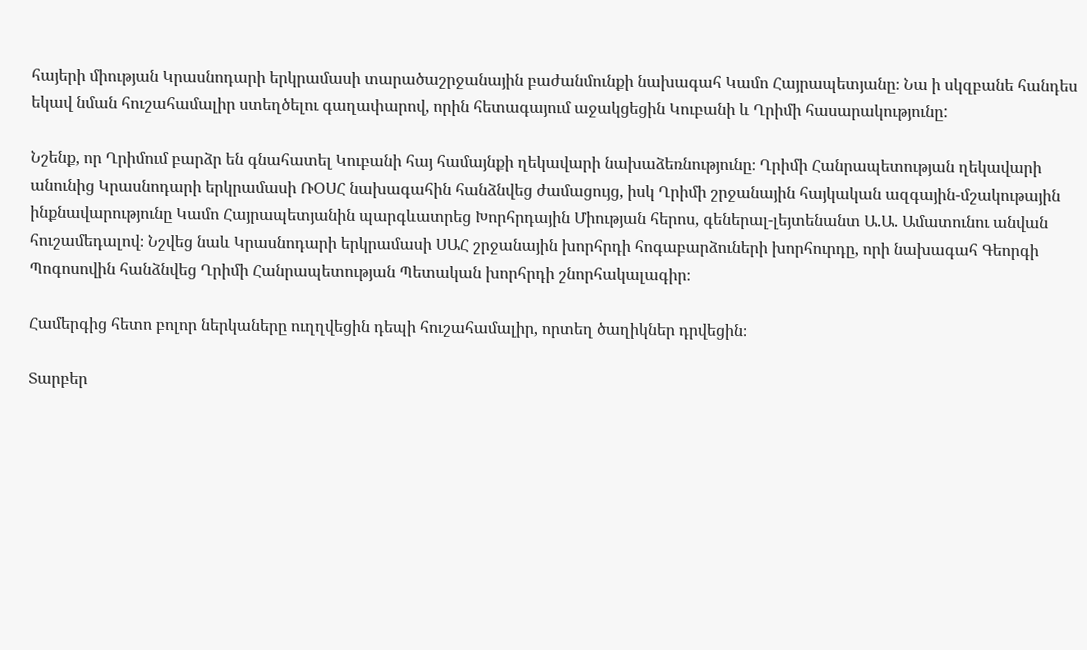հայերի միության Կրասնոդարի երկրամասի տարածաշրջանային բաժանմունքի նախագահ Կամո Հայրապետյանը։ Նա ի սկզբանե հանդես եկավ նման հուշահամալիր ստեղծելու գաղափարով, որին հետագայում աջակցեցին Կուբանի և Ղրիմի հասարակությունը:

Նշենք, որ Ղրիմում բարձր են գնահատել Կուբանի հայ համայնքի ղեկավարի նախաձեռնությունը։ Ղրիմի Հանրապետության ղեկավարի անունից Կրասնոդարի երկրամասի ՌՕՍՀ նախագահին հանձնվեց ժամացույց, իսկ Ղրիմի շրջանային հայկական ազգային-մշակութային ինքնավարությունը Կամո Հայրապետյանին պարգևատրեց Խորհրդային Միության հերոս, գեներալ-լեյտենանտ Ա.Ա. Ամատունու անվան հուշամեդալով։ Նշվեց նաև Կրասնոդարի երկրամասի ՍԱՀ շրջանային խորհրդի հոգաբարձուների խորհուրդը, որի նախագահ Գեորգի Պոգոսովին հանձնվեց Ղրիմի Հանրապետության Պետական խորհրդի շնորհակալագիր։

Համերգից հետո բոլոր ներկաները ուղղվեցին դեպի հուշահամալիր, որտեղ ծաղիկներ դրվեցին։

Տարբեր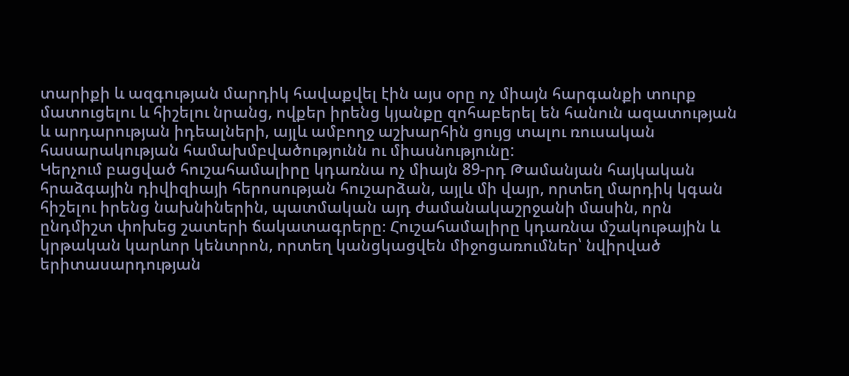տարիքի և ազգության մարդիկ հավաքվել էին այս օրը ոչ միայն հարգանքի տուրք մատուցելու և հիշելու նրանց, ովքեր իրենց կյանքը զոհաբերել են հանուն ազատության և արդարության իդեալների, այլև ամբողջ աշխարհին ցույց տալու ռուսական հասարակության համախմբվածությունն ու միասնությունը:
Կերչում բացված հուշահամալիրը կդառնա ոչ միայն 89-րդ Թամանյան հայկական հրաձգային դիվիզիայի հերոսության հուշարձան, այլև մի վայր, որտեղ մարդիկ կգան հիշելու իրենց նախնիներին, պատմական այդ ժամանակաշրջանի մասին, որն ընդմիշտ փոխեց շատերի ճակատագրերը։ Հուշահամալիրը կդառնա մշակութային և կրթական կարևոր կենտրոն, որտեղ կանցկացվեն միջոցառումներ՝ նվիրված երիտասարդության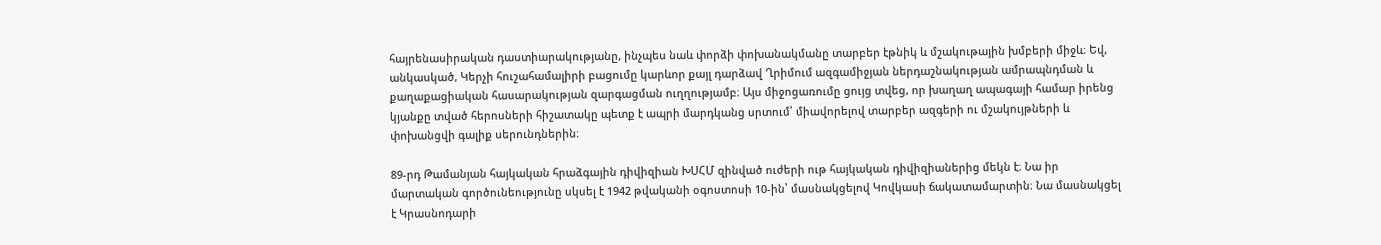հայրենասիրական դաստիարակությանը, ինչպես նաև փորձի փոխանակմանը տարբեր էթնիկ և մշակութային խմբերի միջև։ Եվ, անկասկած, Կերչի հուշահամալիրի բացումը կարևոր քայլ դարձավ Ղրիմում ազգամիջյան ներդաշնակության ամրապնդման և քաղաքացիական հասարակության զարգացման ուղղությամբ։ Այս միջոցառումը ցույց տվեց, որ խաղաղ ապագայի համար իրենց կյանքը տված հերոսների հիշատակը պետք է ապրի մարդկանց սրտում՝ միավորելով տարբեր ազգերի ու մշակույթների և փոխանցվի գալիք սերունդներին։

89-րդ Թամանյան հայկական հրաձգային դիվիզիան ԽՍՀՄ զինված ուժերի ութ հայկական դիվիզիաներից մեկն է։ Նա իր մարտական գործունեությունը սկսել է 1942 թվականի օգոստոսի 10-ին՝ մասնակցելով Կովկասի ճակատամարտին։ Նա մասնակցել է Կրասնոդարի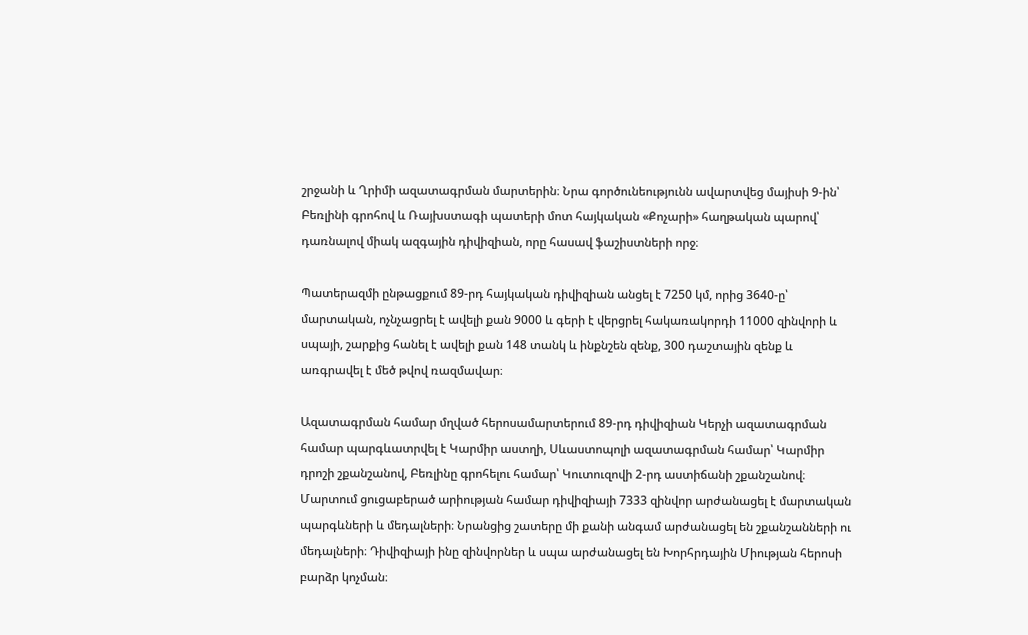շրջանի և Ղրիմի ազատագրման մարտերին։ Նրա գործունեությունն ավարտվեց մայիսի 9-ին՝ Բեռլինի գրոհով և Ռայխստագի պատերի մոտ հայկական «Քոչարի» հաղթական պարով՝ դառնալով միակ ազգային դիվիզիան, որը հասավ ֆաշիստների որջ։

Պատերազմի ընթացքում 89-րդ հայկական դիվիզիան անցել է 7250 կմ, որից 3640-ը՝ մարտական, ոչնչացրել է ավելի քան 9000 և գերի է վերցրել հակառակորդի 11000 զինվորի և սպայի, շարքից հանել է ավելի քան 148 տանկ և ինքնշեն զենք, 300 դաշտային զենք և առգրավել է մեծ թվով ռազմավար։

Ազատագրման համար մղված հերոսամարտերում 89-րդ դիվիզիան Կերչի ազատագրման համար պարգևատրվել է Կարմիր աստղի, Սևաստոպոլի ազատագրման համար՝ Կարմիր դրոշի շքանշանով, Բեռլինը գրոհելու համար՝ Կուտուզովի 2-րդ աստիճանի շքանշանով։ Մարտում ցուցաբերած արիության համար դիվիզիայի 7333 զինվոր արժանացել է մարտական պարգևների և մեդալների։ Նրանցից շատերը մի քանի անգամ արժանացել են շքանշանների ու մեդալների։ Դիվիզիայի ինը զինվորներ և սպա արժանացել են Խորհրդային Միության հերոսի բարձր կոչման։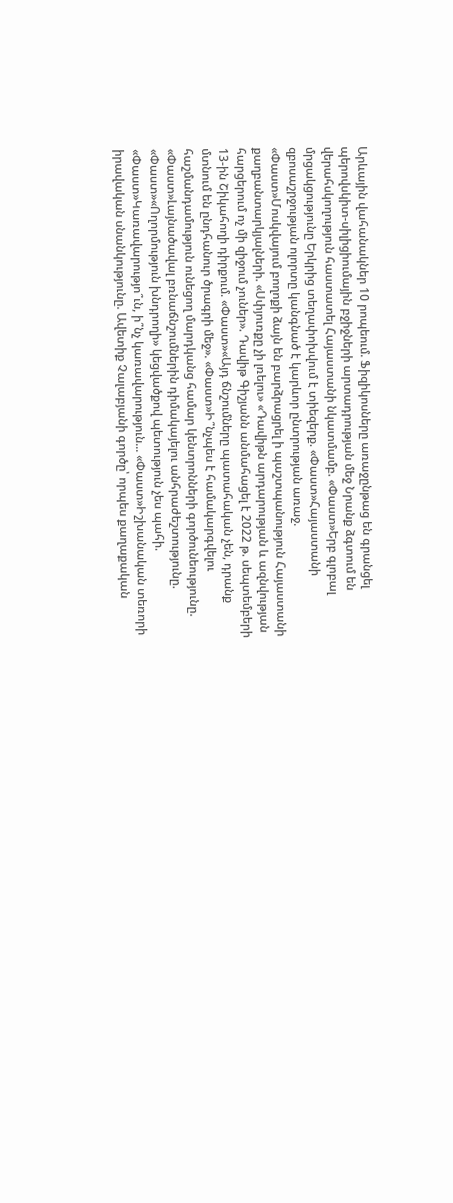Արևային վահանակներ 10 րոպեում. Ֆիզիկոսները առաջընթաց են գրանցել պերովսկիտ-սիլիցիումային բջիջների արտադրության մեջ Նրանք ձգտում են վերահսկողություն հաստատել Հայաստանի նկատմամբ. «Փաստ»Երբ գլոբալ մրցակցությունը Երկրից տեղափոխվում է տիեզերք. «Փաստ»Հայաստանի զբոսաշրջության ոլորտը կանգնած է կարևոր ընտրության առաջ. «Փաստ»Մոսկվայում բողոքի ձայն են բարձրացրել ի պաշտպանություն Հայաստանի քաղբանտարկյալների. «Սփյուռքը չի լռելու» «Դավիթն արդարության և ազնվության հարցերում ոչ մի զիջում չուներ». Դավիթ Գիշյանն անմահացել է 2022 թ. սեպտեմբերի 13-ին Շիկահողի դիրքում. «Փաստ»«Այդ ճնշումները պատահական չեն, դրանք մտնում են ընդհանուր ծրագրի մեջ». «Փաստ»Ի՞նչպես է համակարգվելու հաշմանդամություն ունեցող մարդկանց համար կենտրոնների գործունեությունը. «Փաստ»Լայնածավալ բռնաճնշումներին դիմակայելու անհրաժեշտությունը. «Փաստ»«Ողորմություն խնդրողի» կեցվածքով պետություն չես պահի. «Փաստ»Կառավարությո՞ւն, ի՞նչ կառավարություն... «Փաստ»Իշխանական տեռորի իրավական սնանկությունը. Ավետիք Չալաբյանի գործը՝ որպես քաղաքական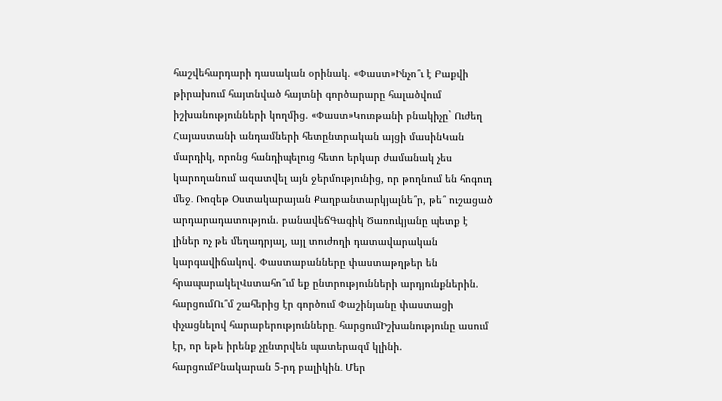հաշվեհարդարի դասական օրինակ. «Փաստ»Ինչո՞ւ է Բաքվի թիրախում հայտնված հայտնի գործարարը հալածվում իշխանությունների կողմից. «Փաստ»Կուռթանի բնակիչը` Ուժեղ Հայաստանի անդամների հետընտրական այցի մասինԿան մարդիկ, որոնց հանդիպելուց հետո երկար ժամանակ չես կարողանում ազատվել այն ջերմությունից, որ թողնում են հոգուդ մեջ․ Ռոզեթ Օստակարայան Քաղբանտարկյալնե՞ր, թե՞ ուշացած արդարադատություն. բանավեճԳագիկ Ծառուկյանը պետք է լիներ ոչ թե մեղադրյալ, այլ տուժողի դատավարական կարգավիճակով. Փաստաբանները փաստաթղթեր են հրապարակելՎստահո՞ւմ եք ընտրությունների արդյունքներին. հարցումՈւ՞մ շահերից էր գործում Փաշինյանը փաստացի փչացնելով հարաբերությունները․ հարցումԻշխանությունը ասում էր, որ եթե իրենք չընտրվեն պատերազմ կլինի. հարցումԲնակարան 5-րդ բալիկին․ Մեր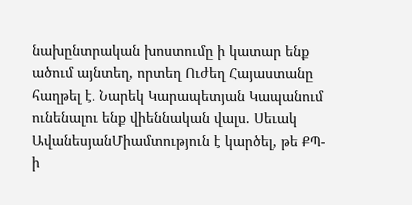նախընտրական խոստումը ի կատար ենք ածում այնտեղ, որտեղ Ուժեղ Հայաստանը հաղթել է․ Նարեկ Կարապետյան Կապանում ունենալու ենք վիեննական վալս. Սեւակ ԱվանեսյանՄիամտություն է կարծել, թե ՔՊ-ի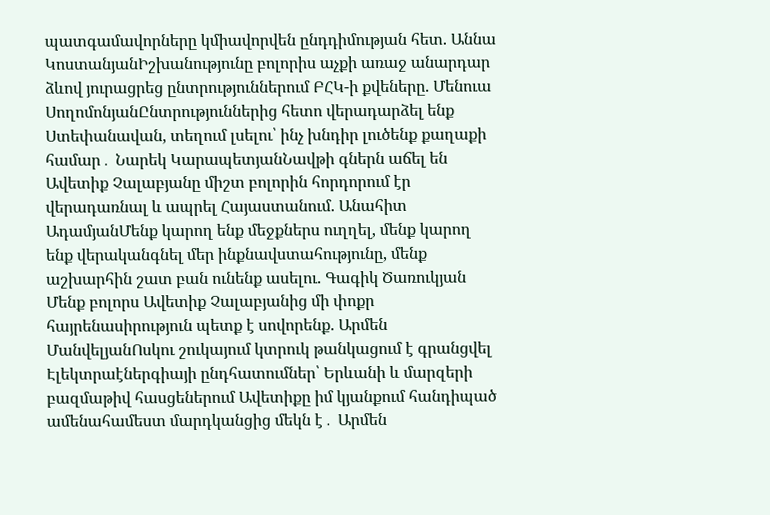պատգամավորները կմիավորվեն ընդդիմության հետ. Աննա ԿոստանյանԻշխանությունը բոլորիս աչքի առաջ անարդար ձևով յուրացրեց ընտրություններում ԲՀԿ-ի քվեները. Մենուա ՍողոմոնյանԸնտրություններից հետո վերադարձել ենք Ստեփանավան, տեղում լսելու՝ ինչ խնդիր լուծենք քաղաքի համար․ Նարեկ ԿարապետյանՆավթի գներն աճել են Ավետիք Չալաբյանը միշտ բոլորին հորդորում էր վերադառնալ և ապրել Հայաստանում. Անահիտ ԱդամյանՄենք կարող ենք մեջքներս ուղղել, մենք կարող ենք վերականգնել մեր ինքնավստահությունը, մենք աշխարհին շատ բան ունենք ասելու. Գագիկ Ծառուկյան Մենք բոլորս Ավետիք Չալաբյանից մի փոքր հայրենասիրություն պետք է սովորենք. Արմեն ՄանվելյանՈսկու շուկայում կտրուկ թանկացում է գրանցվել Էլեկտրաէներգիայի ընդհատումներ՝ Երևանի և մարզերի բազմաթիվ հասցեներում Ավետիքը իմ կյանքում հանդիպած ամենահամեստ մարդկանցից մեկն է․ Արմեն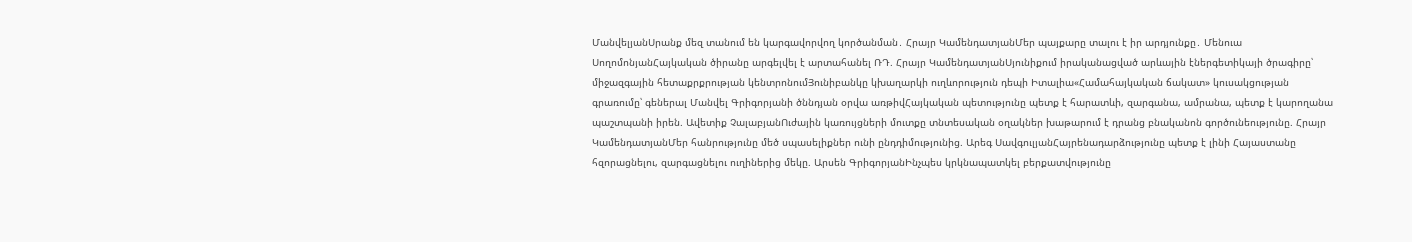ՄանվելյանՍրանք մեզ տանում են կարգավորվող կործանման․ Հրայր ԿամենդատյանՄեր պայքարը տալու է իր արդյունքը․ Մենուա ՍողոմոնյանՀայկական ծիրանը արգելվել է արտահանել ՌԴ. Հրայր ԿամենդատյանՍյունիքում իրականացված արևային էներգետիկայի ծրագիրը՝ միջազգային հետաքրքրության կենտրոնումՅունիբանկը կխաղարկի ուղևորություն դեպի Իտալիա«Համահայկական ճակատ» կուսակցության գրառումը՝ գեներալ Մանվել Գրիգորյանի ծննդյան օրվա առթիվՀայկական պետությունը պետք է հարատևի, զարգանա, ամրանա, պետք է կարողանա պաշտպանի իրեն. Ավետիք ՉալաբյանՈւժային կառույցների մուտքը տնտեսական օղակներ խաթարում է դրանց բնականոն գործունեությունը. Հրայր ԿամենդատյանՄեր հանրությունը մեծ սպասելիքներ ունի ընդդիմությունից. Արեգ ՍավգուլյանՀայրենադարձությունը պետք է լինի Հայաստանը հզորացնելու, զարգացնելու ուղիներից մեկը. Արսեն ԳրիգորյանԻնչպես կրկնապատկել բերքատվությունը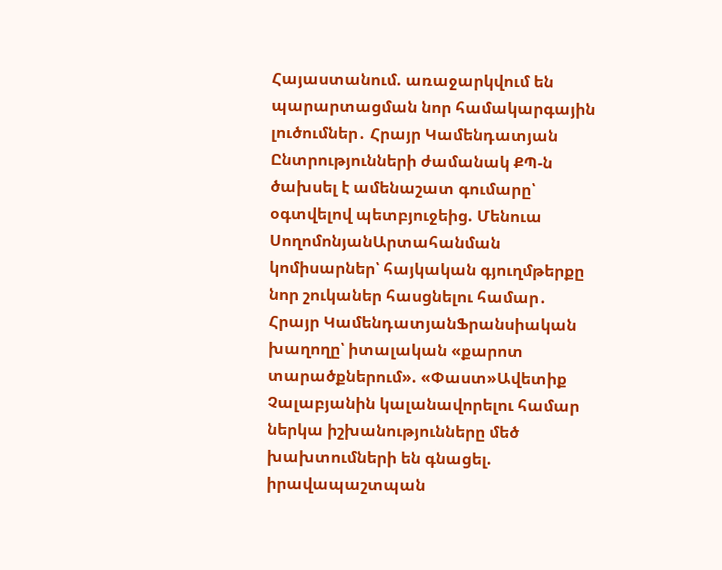Հայաստանում. առաջարկվում են պարարտացման նոր համակարգային լուծումներ․ Հրայր Կամենդատյան Ընտրությունների ժամանակ ՔՊ-ն ծախսել է ամենաշատ գումարը՝ օգտվելով պետբյուջեից. Մենուա ՍողոմոնյանԱրտահանման կոմիսարներ՝ հայկական գյուղմթերքը նոր շուկաներ հասցնելու համար․ Հրայր ԿամենդատյանՖրանսիական խաղողը՝ իտալական «քարոտ տարածքներում». «Փաստ»Ավետիք Չալաբյանին կալանավորելու համար ներկա իշխանությունները մեծ խախտումների են գնացել. իրավապաշտպան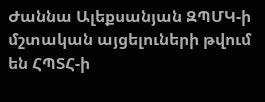Ժաննա Ալեքսանյան ԶՊՄԿ-ի մշտական այցելուների թվում են ՀՊՏՀ-ի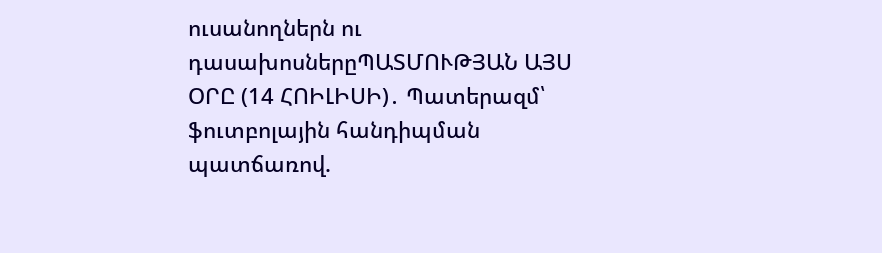ուսանողներն ու դասախոսներըՊԱՏՄՈՒԹՅԱՆ ԱՅՍ ՕՐԸ (14 ՀՈԻԼԻՍԻ)․ Պատերազմ՝ ֆուտբոլային հանդիպման պատճառով.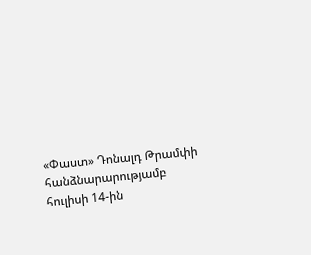«Փաստ» Դոնալդ Թրամփի հանձնարարությամբ հուլիսի 14-ին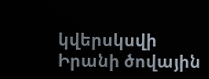կվերսկսվի Իրանի ծովային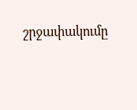շրջափակումը